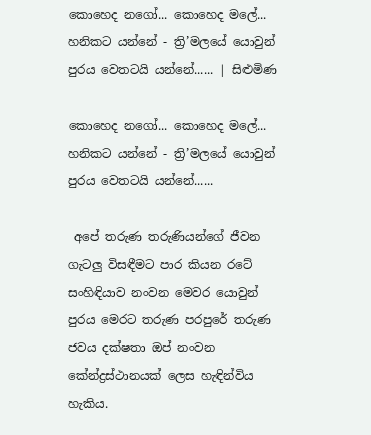කොහෙද නගෝ... කොහෙද මලේ... හනිකට යන්නේ - ත්‍රි’මලයේ යොවුන් පුරය වෙතටයි යන්නේ...... | සිළුමිණ

කොහෙද නගෝ... කොහෙද මලේ... හනිකට යන්නේ - ත්‍රි’මලයේ යොවුන් පුරය වෙතටයි යන්නේ......

 අපේ තරුණ තරුණියන්ගේ ජීවන ගැටලු විසඳීමට පාර කියන රටේ සංහිඳියාව නංවන මෙවර යොවුන් පුරය මෙරට තරුණ පරපුරේ තරුණ ජවය දක්ෂතා ඔප් නංවන කේන්ද්‍රස්ථානයක් ලෙස හැඳින්විය හැකිය.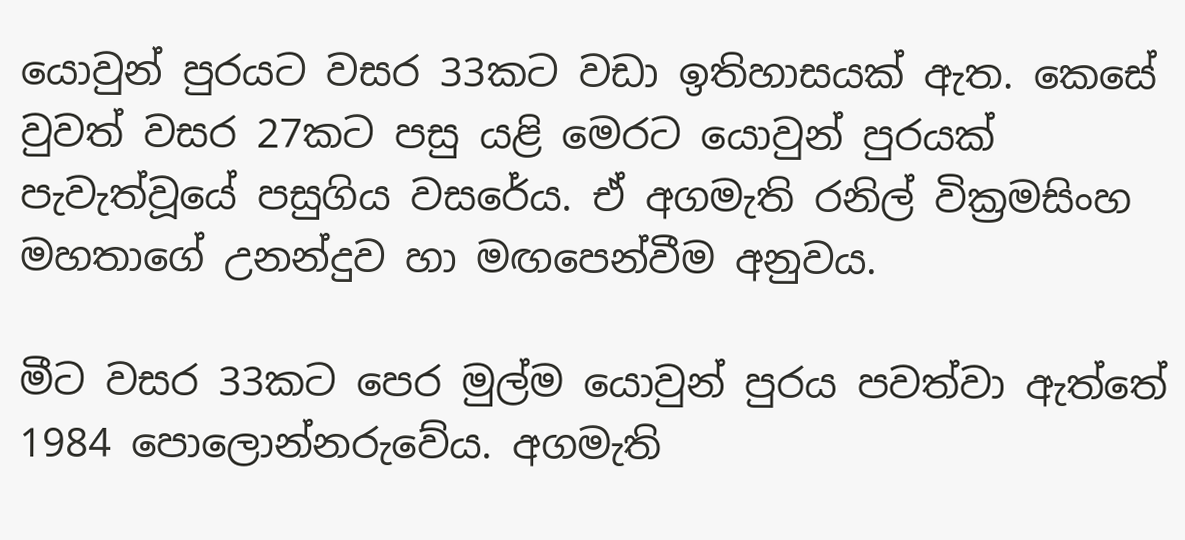යොවුන් පුරයට වසර 33කට වඩා ඉතිහාසයක් ඇත. කෙසේ වුවත් වසර 27කට පසු යළි මෙරට යොවුන් පුරයක් පැවැත්වූයේ පසුගිය වසරේය. ඒ අගමැති රනිල් වික්‍රමසිංහ මහතාගේ උනන්දුව හා මඟපෙන්වීම අනුවය.

මීට වසර 33කට පෙර මුල්ම යොවුන් පුරය පවත්වා ඇත්තේ 1984 පොලොන්නරුවේය. අගමැති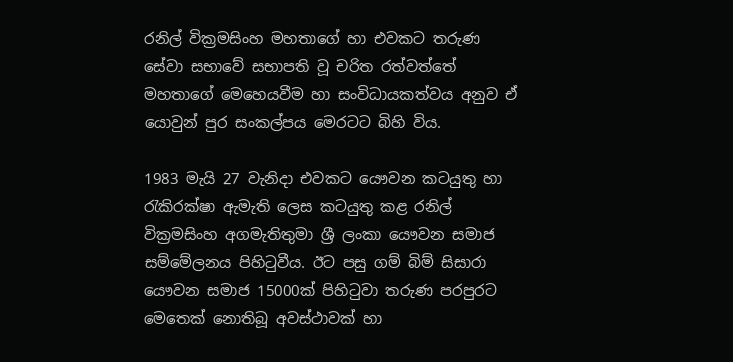රනිල් වික්‍රමසිංහ මහතාගේ හා එවකට තරුණ සේවා සභාවේ සභාපති වූ චරිත රත්වත්තේ මහතාගේ මෙහෙයවීම හා සංවිධායකත්වය අනුව ඒ යොවුන් පුර සංකල්පය මෙරටට බිහි විය.

1983 මැයි 27 වැනිදා එවකට යෞවන කටයුතු හා රැකිරක්ෂා ඇමැති ලෙස කටයුතු කළ රනිල් වික්‍රමසිංහ අගමැතිතුමා ශ්‍රී ලංකා යෞවන සමාජ සම්මේලනය පිහිටුවීය. ඊට පසු ගම් බිම් සිසාරා යෞවන සමාජ 15000ක් පිහිටුවා තරුණ පරපුරට මෙතෙක් නොතිබූ අවස්ථාවක් හා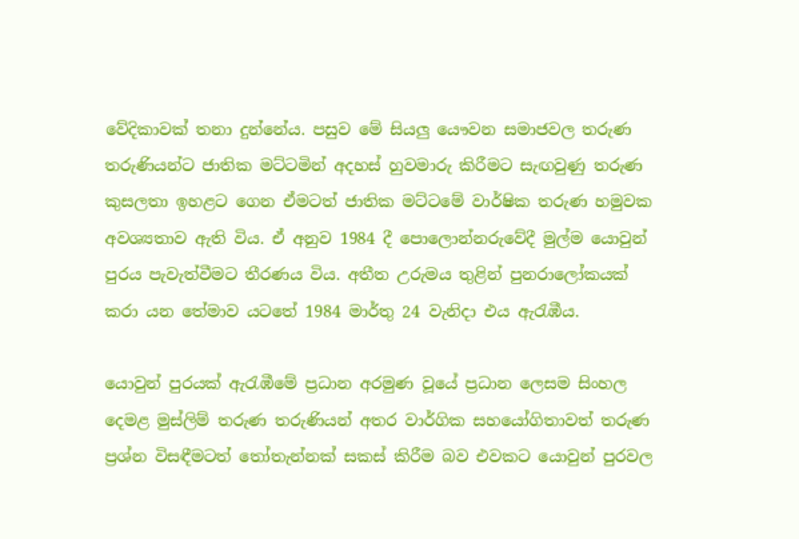වේදිකාවක් තනා දුන්නේය. පසුව මේ සියලු යෞවන සමාජවල තරුණ තරුණියන්ට ජාතික මට්ටමින් අදහස් හුවමාරු කිරීමට සැඟවුණු තරුණ කුසලතා ඉහළට ගෙන ඒමටත් ජාතික මට්ටමේ වාර්ෂික තරුණ හමුවක අවශ්‍යතාව ඇති විය. ඒ අනුව 1984 දී පොලොන්නරුවේදී මුල්ම යොවුන් පුරය පැවැත්වීමට තීරණය විය. අතීත උරුමය තුළින් පුනරාලෝකයක් කරා යන තේමාව යටතේ 1984 මාර්තු 24 වැනිදා එය ඇරැඹීය.

යොවුන් පුරයක් ඇරැඹීමේ ප්‍රධාන අරමුණ වූයේ ප්‍රධාන ලෙසම සිංහල දෙමළ මුස්ලිම් තරුණ තරුණියන් අතර වාර්ගික සහයෝගිතාවත් තරුණ ප්‍රශ්න විසඳීමටත් තෝතැන්නක් සකස් කිරීම බව එවකට යොවුන් පුරවල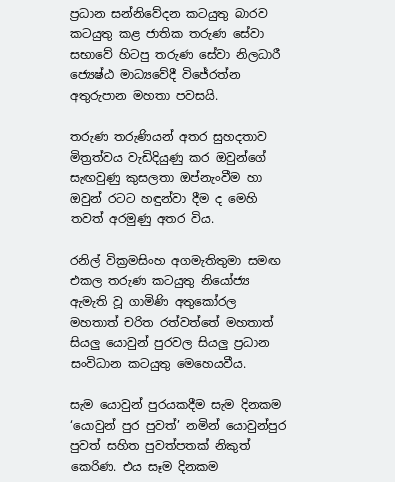ප්‍රධාන සන්නිවේදන කටයුතු බාරව කටයුතු කළ ජාතික තරුණ සේවා සභාවේ හිටපු තරුණ සේවා නිලධාරී ජ්‍යෙෂ්ඨ මාධ්‍යවේදී විජේරත්න අතුරුපාන මහතා පවසයි.

තරුණ තරුණියන් අතර සුහදතාව මිත්‍රත්වය වැඩිදියුණු කර ඔවුන්ගේ සැඟවුණු කුසලතා ඔප්නැංවීම හා ඔවුන් රටට හඳුන්වා දීම ද මෙහි තවත් අරමුණු අතර විය.

රනිල් වික්‍රමසිංහ අගමැතිතුමා සමඟ එකල තරුණ කටයුතු නියෝජ්‍ය ඇමැති වූ ගාමිණි අතුකෝරල මහතාත් චරිත රත්වත්තේ මහතාත් සියලු යොවුන් පුරවල සියලු ප්‍රධාන සංවිධාන කටයුතු මෙහෙයවීය.

සැම යොවුන් පුරයකදීම සැම දිනකම ‘යොවුන් පුර පුවත්’ නමින් යොවුන්පුර පුවත් සහිත පුවත්පතක් නිකුත් කෙරිණ. එය සෑම දිනකම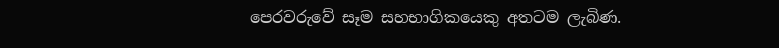පෙරවරුවේ සෑම සහභාගිකයෙකු අතටම ලැබිණ.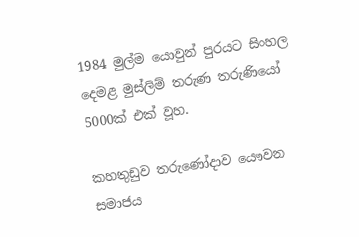1984 මුල්ම යොවුන් පුරයට සිංහල දෙමළ මුස්ලිම් තරුණ තරුණියෝ 5000ක් එක් වූහ.

කහතුඩුව තරුණෝදාව යෞවන සමාජය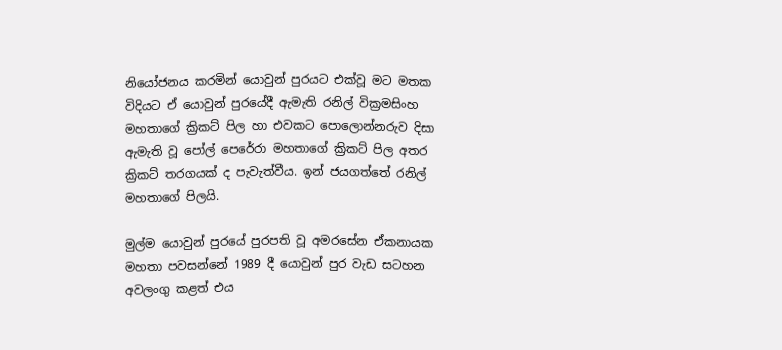නියෝජනය කරමින් යොවුන් පුරයට එක්වූ මට මතක විදියට ඒ යොවුන් පුරයේදී ඇමැති රනිල් වික්‍රමසිංහ මහතාගේ ක්‍රිකට් පිල හා එවකට පොලොන්නරුව දිසා ඇමැති වූ පෝල් පෙරේරා මහතාගේ ක්‍රිකට් පිල අතර ක්‍රිකට් තරගයක් ද පැවැත්වීය. ඉන් ජයගත්තේ රනිල් මහතාගේ පිලයි.

මුල්ම යොවුන් පුරයේ පුරපති වූ අමරසේන ඒකනායක මහතා පවසන්නේ 1989 දී යොවුන් පුර වැඩ සටහන අවලංගු කළත් එය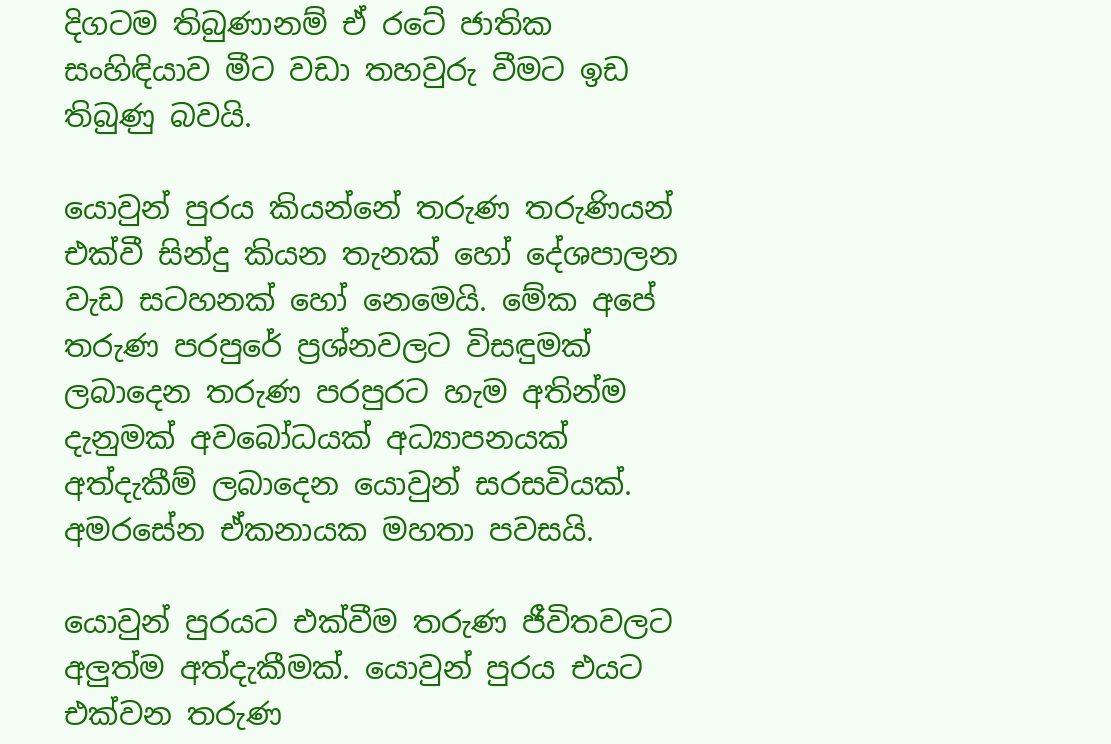දිගටම තිබුණානම් ඒ රටේ ජාතික සංහිඳියාව මීට වඩා තහවුරු වීමට ඉඩ තිබුණු බවයි.

යොවුන් පුරය කියන්නේ තරුණ තරුණියන් එක්වී සින්දු කියන තැනක් හෝ දේශපාලන වැඩ සටහනක් හෝ නෙමෙයි. මේක අපේ තරුණ පරපුරේ ප්‍රශ්නවලට විසඳුමක් ලබාදෙන තරුණ පරපුරට හැම අතින්ම දැනුමක් අවබෝධයක් අධ්‍යාපනයක් අත්දැකීම් ලබාදෙන යොවුන් සරසවියක්. අමරසේන ඒකනායක මහතා පවසයි.

යොවුන් පුරයට එක්වීම තරුණ ජීවිතවලට අලුත්ම අත්දැකීමක්. යොවුන් පුරය එයට එක්වන තරුණ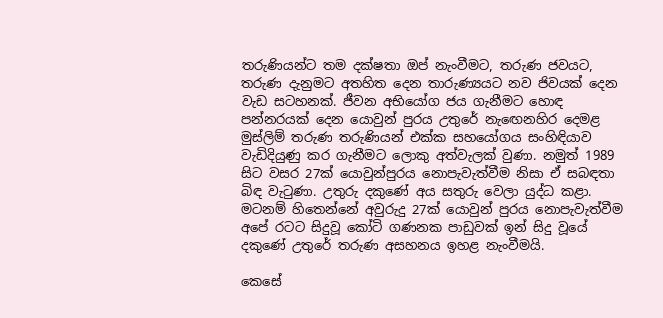තරුණියන්ට තම දක්ෂතා ඔප් නැංවීමට, තරුණ ජවයට, තරුණ දැනුමට අතහිත දෙන තාරුණ්‍යයට නව ජිවයක් දෙන වැඩ සටහනක්. ජීවන අභියෝග ජය ගැනීමට හොඳ පන්නරයක් දෙන යොවුන් පුරය උතුරේ නැ‍ඟෙනහිර දෙමළ මුස්ලිම් තරුණ තරුණියන් එක්ක සහයෝගය සංහිඳියාව වැඩිදියුණු කර ගැනීමට ලොකු අත්වැලක් වුණා. නමුත් 1989 සිට වසර 27ක් යොවුන්පුරය නොපැවැත්වීම නිසා ඒ සබඳතා බිඳ වැටුණා. උතුරු දකුණේ අය සතුරු වෙලා යුද්ධ කළා. මටනම් හිතෙන්නේ අවුරුදු 27ක් යොවුන් පුරය නොපැවැත්වීම අපේ රටට සිදුවූ කෝටි ගණනක පාඩුවක් ඉන් සිදු වූයේ දකුණේ උතුරේ තරුණ අසහනය ඉහළ නැංවීමයි.

කෙසේ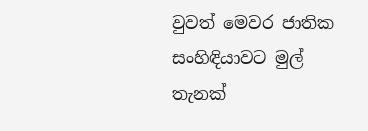වුවත් මෙවර ජාතික සංහිඳියාවට මුල් තැනක්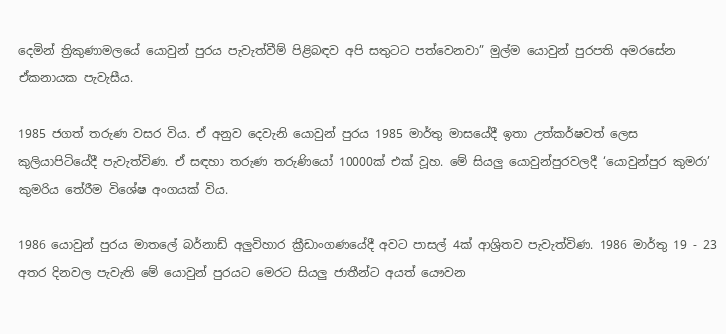දෙමින් ත්‍රිකුණාමලයේ යොවුන් පුරය පැවැත්වීම් පිළිබඳව අපි සතුටට පත්වෙනවා” මුල්ම යොවුන් පුරපති අමරසේන ඒකනායක පැවැසීය.

1985 ජගත් තරුණ වසර විය. ඒ අනුව දෙවැනි යොවුන් පුරය 1985 මාර්තු මාසයේදී ඉතා උත්කර්ෂවත් ලෙස කුලියාපිටියේදී පැවැත්විණ. ඒ සඳහා තරුණ තරුණියෝ 10000ක් එක් වූහ. මේ සියලු යොවුන්පුරවලදී ‘යොවුන්පුර කුමරා’ කුමරිය තේරීම විශේෂ අංගයක් විය.

1986 යොවුන් පුරය මාතලේ බර්නාඩ් අලුවිහාර ක්‍රීඩාංගණයේදී අවට පාසල් 4ක් ආශ්‍රිතව පැවැත්විණ. 1986 මාර්තු 19 - 23 අතර දිනවල පැවැති මේ යොවුන් පුරයට මෙරට සියලු ජාතීන්ට අයත් යෞවන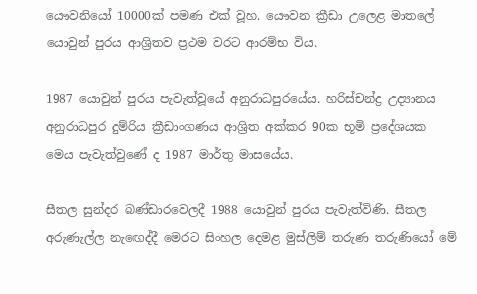යෞවනියෝ 10000ක් පමණ එක් වූහ. යෞවන ක්‍රීඩා උලෙළ මාතලේ යොවුන් පුරය ආශ්‍රිතව ප්‍රථම වරට ආරම්භ විය.

1987 යොවුන් පුරය පැවැත්වූයේ අනුරාධපුරයේය. හරිස්චන්ද්‍ර උද්‍යානය අනුරාධපුර දුම්රිය ක්‍රීඩාංගණය ආශ්‍රිත අක්කර 90ක භූමි ප්‍රදේශයක මෙය පැවැත්වුණේ ද 1987 මාර්තු මාසයේය.

සීතල සුන්දර බණ්ඩාරවෙලදී 1988 යොවුන් පුරය පැවැත්විණි. සීතල අරුණැල්ල නැ‍ඟෙද්දී මෙරට සිංහල දෙමළ මුස්ලිම් තරුණ තරුණියෝ මේ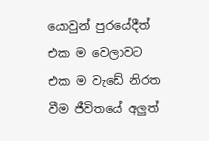යොවුන් පුරයේදීත් එක ම වෙලාවට එක ම වැඩේ නිරත වීම ජීවිතයේ අලුත්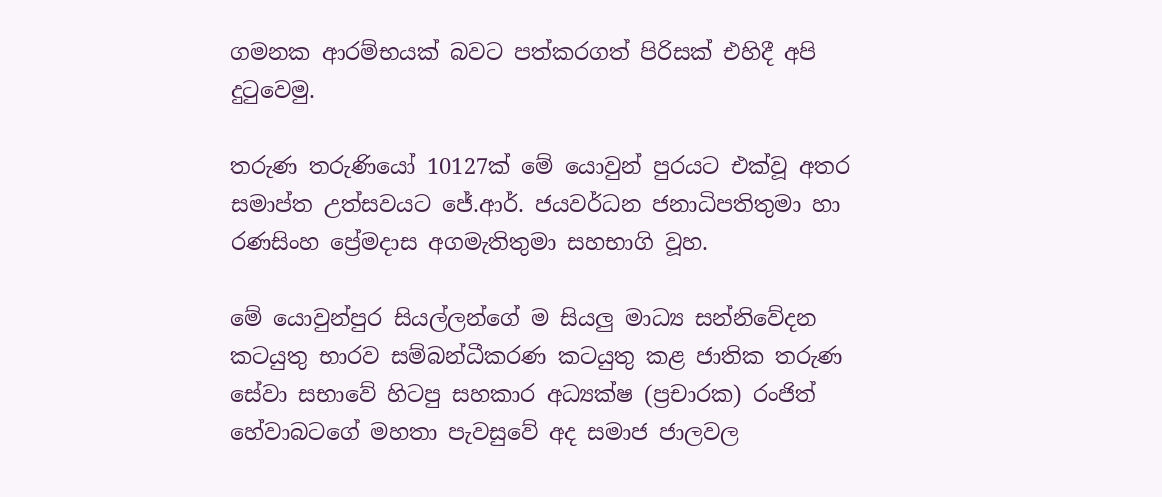ගමනක ආරම්භයක් බවට පත්කරගත් පිරිසක් එහිදී අපි දුටුවෙමු.

තරුණ තරුණියෝ 10127ක් මේ යොවුන් පුරයට එක්වූ අතර සමාප්ත උත්සවයට ජේ.ආර්. ජයවර්ධන ජනාධිපතිතුමා හා රණසිංහ ප්‍රේමදාස අගමැතිතුමා සහභාගි වූහ.

මේ යොවුන්පුර සියල්ලන්ගේ ම සියලු මාධ්‍ය සන්නිවේදන කටයුතු භාරව සම්බන්ධීකරණ කටයුතු කළ ජාතික තරුණ සේවා සභාවේ හිටපු සහකාර අධ්‍යක්ෂ (ප්‍රචාරක) රංජිත් හේවාබටගේ මහතා පැවසුවේ අද සමාජ ජාලවල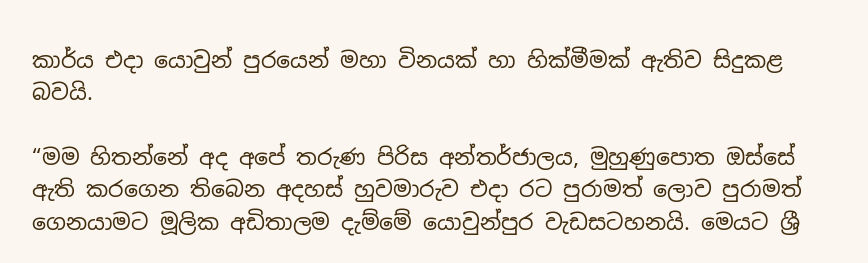කාර්ය එදා යොවුන් පුරයෙන් මහා විනයක් හා හික්මීමක් ඇතිව සිදුකළ බවයි.

“මම හිතන්නේ අද අපේ තරුණ පිරිස අන්තර්ජාලය, මුහුණුපොත ඔස්සේ ඇති කරගෙන තිබෙන අදහස් හුවමාරුව එදා රට පුරාමත් ලොව පුරාමත් ගෙනයාමට මූලික අඩිතාලම දැම්මේ යොවුන්පුර වැඩසටහනයි. මෙයට ශ්‍රී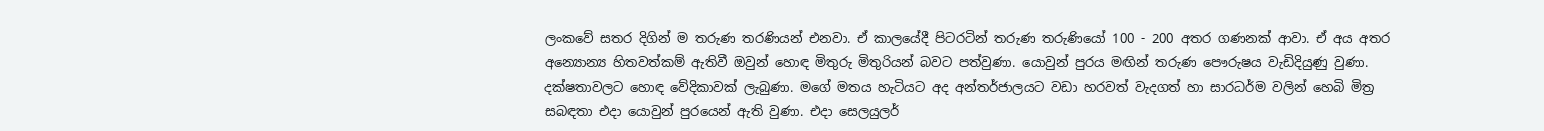ලංකවේ සතර දිගින් ම තරුණ තරණියන් එනවා. ඒ කාලයේදී පිටරටින් තරුණ තරුණියෝ 100 - 200 අතර ගණනක් ආවා. ඒ අය අතර අන්‍යොන්‍ය හිතවත්කම් ඇතිවී ඔවුන් හොඳ මිතුරු මිතුරියන් බවට පත්වුණා. යොවුන් පුරය මඟින් තරුණ පෞරුෂය වැඩිදියුණු වුණා‍. දක්ෂතාවලට හොඳ වේදිකාවක් ලැබුණා. මගේ මතය හැටියට අද අන්තර්ජාලයට වඩා හරවත් වැදගත් හා සාරධර්ම වලින් හෙබි මිත්‍ර සබඳතා එදා යොවුන් පුරයෙන් ඇති වුණා. එදා සෙලයුලර්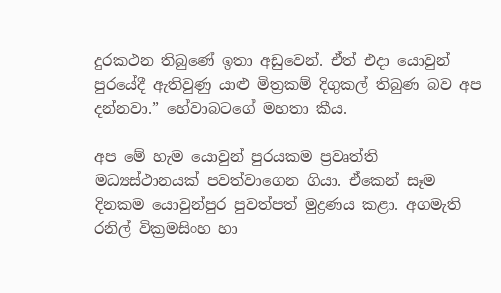දුරකථන තිබුණේ ඉතා අඩුවෙන්. ඒත් එදා යොවුන් පුරයේදී ඇතිවුණු යාළු මිත්‍රකම් දිගුකල් තිබුණ බව අප දන්නවා.” හේවාබටගේ මහතා කීය.

අප මේ හැම යොවුන් පුරයකම ප්‍රවෘත්ති මධ්‍යස්ථානයක් පවත්වාගෙන ගියා. ඒකෙන් සෑම දිනකම යොවුන්පුර පුවත්පත් මුද්‍රණය කළා. අගමැති රනිල් වික්‍රමසිංහ හා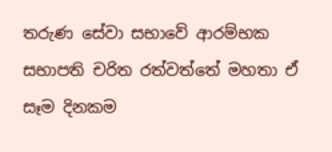තරුණ සේවා සභාවේ ආරම්භක සභාපති චරිත රත්වත්තේ මහතා ඒ සෑම දිනකම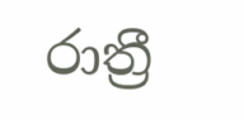රාත්‍රී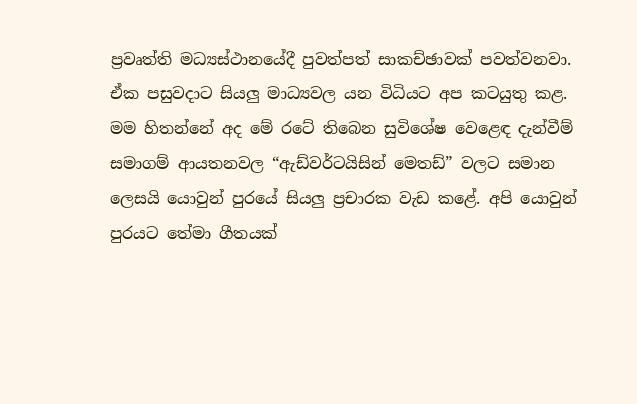ප්‍රවෘත්ති මධ්‍යස්ථානයේදී පුවත්පත් සාකච්ඡාවක් පවත්වනවා. ඒක පසුවදාට සියලු මාධ්‍යවල යන විධියට අප කටයුතු කළ. මම හිතන්නේ අද මේ රටේ තිබෙන සුවිශේෂ වෙළෙඳ දැන්වීම් සමාගම් ආයතනවල “ඇඩ්වර්ටයිසින් මෙතඩ්” වලට සමාන ලෙසයි යොවුන් පුරයේ සියලු ප්‍රචාරක වැඩ කළේ. අපි යොවුන් පුරයට තේමා ගීතයක්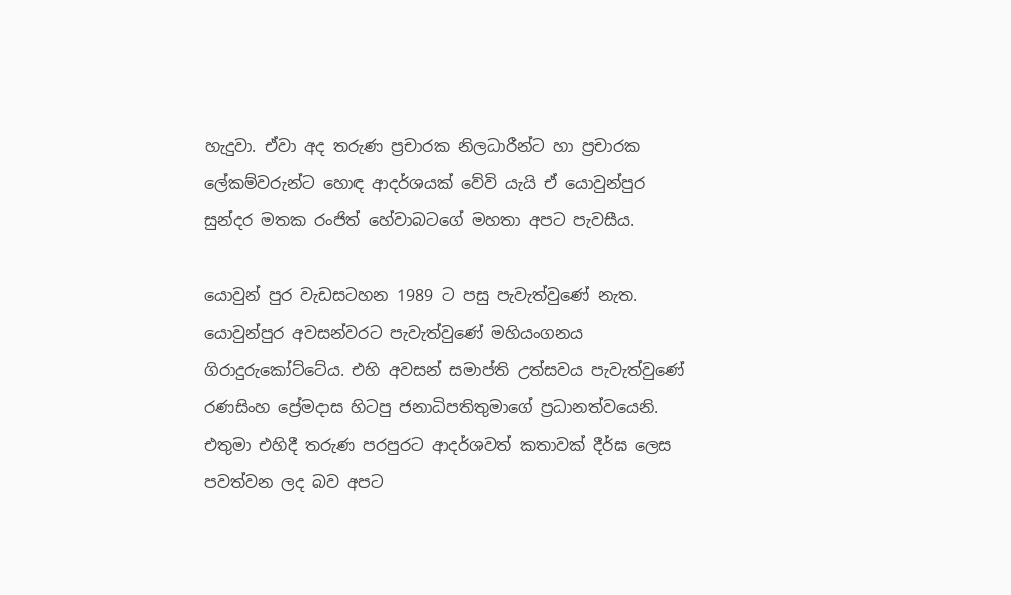හැදුවා. ඒවා අද තරුණ ප්‍රචාරක නිලධාරීන්ට හා ප්‍රචාරක ලේකම්වරුන්ට හොඳ ආදර්ශයක් වේවි යැයි ඒ යොවුන්පුර සුන්දර මතක රංජිත් හේවාබටගේ මහතා අපට පැවසීය.

යොවුන් පුර වැඩසටහන 1989 ට පසු පැවැත්වුණේ නැත. යොවුන්පුර අවසන්වරට පැවැත්වුණේ මහියංගනය ගිරාදුරුකෝට්ටේය. එහි අවසන් සමාප්ති උත්සවය පැවැත්වුණේ රණසිංහ ප්‍රේමදාස හිටපු ජනාධිපතිතුමාගේ ප්‍රධානත්වයෙනි. එතුමා එහිදී තරුණ පරපුරට ආදර්ශවත් කතාවක් දීර්ඝ ලෙස පවත්වන ලද බව අපට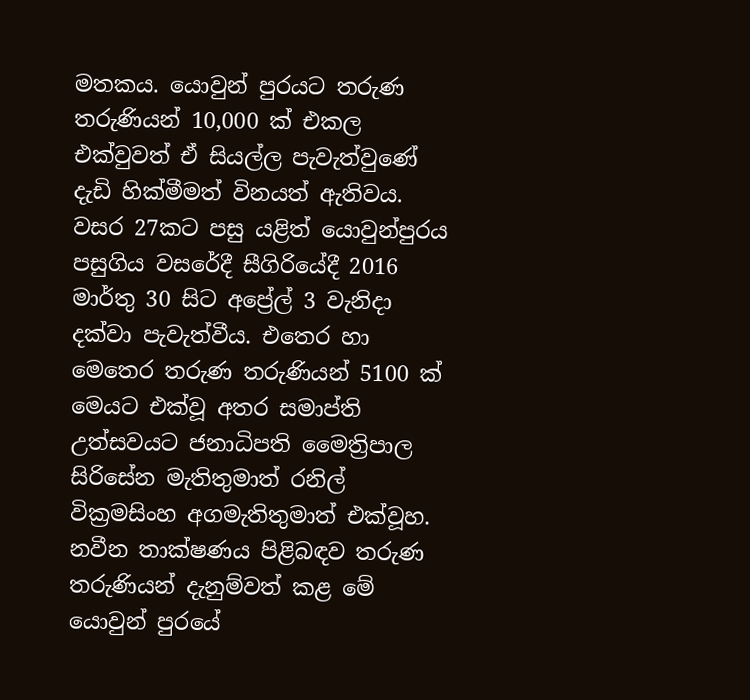මතකය. යොවුන් පුරයට තරුණ තරුණියන් 10,000 ක් එකල එක්වුවත් ඒ සියල්ල පැවැත්වුණේ දැඩි හික්මීමත් විනයත් ඇතිවය. වසර 27කට පසු යළිත් යොවුන්පුරය පසුගිය වසරේදී සීගිරියේදී 2016 මාර්තු 30 සිට අප්‍රේල් 3 වැනිදා දක්වා පැවැත්වීය. එතෙර හා මෙතෙර තරුණ තරුණියන් 5100 ක් මෙයට එක්වූ අතර සමාප්ති උත්සවයට ජනාධිපති මෛත්‍රිපාල සිරිසේන මැතිතුමාත් රනිල් වික්‍රමසිංහ අගමැතිතුමාත් එක්වූහ. නවීන තාක්ෂණය පිළිබඳව තරුණ තරුණියන් දැනුම්වත් කළ මේ යොවුන් පුරයේ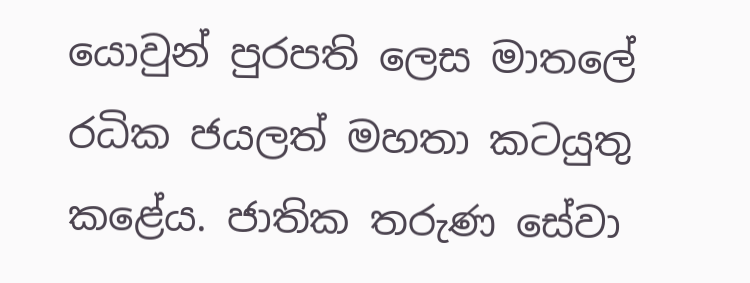යොවුන් පුරපති ලෙස මාතලේ රධික ජයලත් මහතා කටයුතු කළේය. ජාතික තරුණ සේවා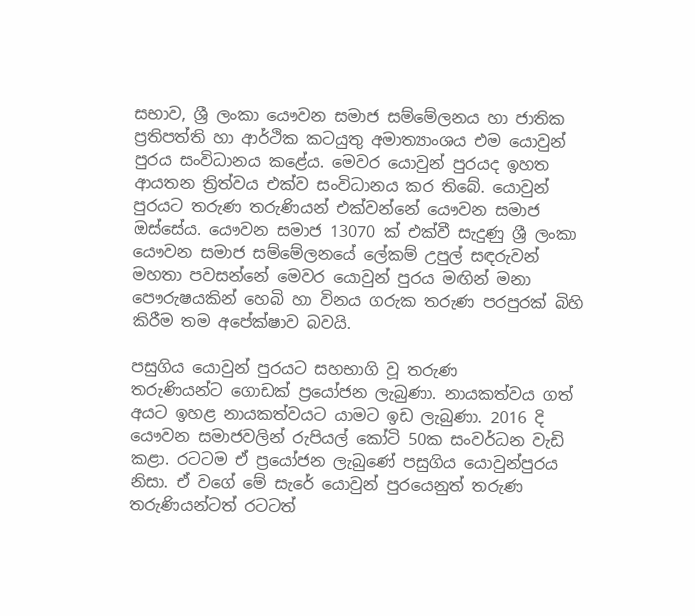සභාව, ශ්‍රී ලංකා යෞවන සමාජ සම්මේලනය හා ජාතික ප්‍රතිපත්ති හා ආර්ථික කටයුතු අමාත්‍යාංශය එම යොවුන් පු‍රය සංවිධානය කළේය. මෙවර යොවුන් පුරයද ඉහත ආයතන ත්‍රිත්වය එක්ව සංවිධානය කර තිබේ. යොවුන් පුරයට තරුණ තරුණියන් එක්වන්නේ යෞවන සමාජ ඔස්සේය. යෞවන සමාජ 13070 ක් එක්වී සැදුණු ශ්‍රී ලංකා යෞවන සමාජ සම්මේලනයේ ලේකම් උපුල් සඳරුවන් මහතා පවසන්නේ මෙවර යොවුන් පුරය මඟින් මනා පෞරුෂයකින් හෙබි හා විනය ගරුක තරුණ පරපුරක් බිහි කිරීම තම අපේක්ෂාව බවයි.

පසුගිය යොවුන් පුරයට සහභාගි වූ තරුණ තරුණියන්ට ‍ගොඩක් ප්‍රයෝජන ලැබුණා. නායකත්වය ගත් අයට ඉහළ නායකත්වයට යාමට ඉඩ ලැබුණා. 2016 දි යෞවන සමාජවලින් රුපියල් කෝටි 50ක සංවර්ධන වැඩි කළා. රටටම ඒ ප්‍රයෝජන ලැබුණේ පසුගිය යොවුන්පුරය නිසා. ඒ වගේ මේ සැරේ යොවුන් පුරයෙනුත් තරුණ තරුණියන්ටත් රටටත්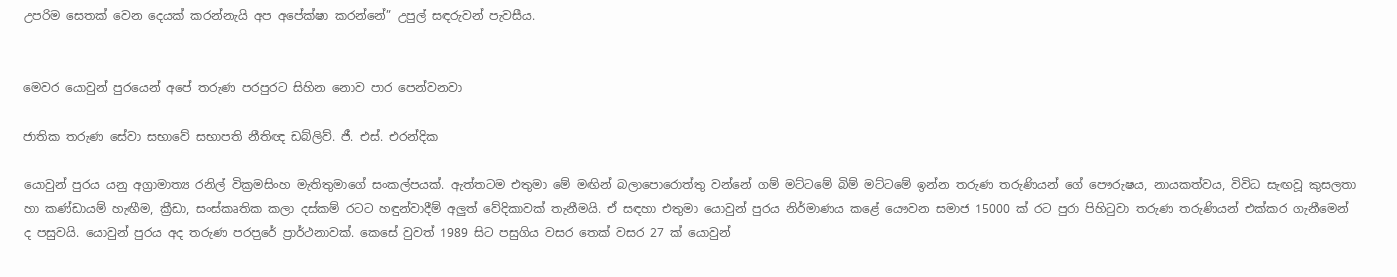උපරිම සෙතක් වෙන දෙයක් කරන්නැයි අප අපේක්ෂා කරන්නේ” උපුල් සඳරුවන් පැවසීය.


මෙවර යොවුන් පුරයෙන් අපේ තරුණ පරපුරට සිහින නොව පාර පෙන්වනවා

ජාතික තරුණ සේවා සභාවේ සභාපති නීතිඥ ඩබ්ලිව්. ජී. එස්. එරන්දික

යොවුන් පුරය යනු අග්‍රාමාත්‍ය රනිල් වික්‍රමසිංහ මැතිතුමාගේ සංකල්පයක්. ඇත්තටම එතුමා මේ මඟින් බලාපොරොත්තු වන්නේ ගම් මට්ටමේ බිම් මට්ටමේ ඉන්න තරුණ තරුණියන් ගේ පෞරුෂය, නායකත්වය, විවිධ සැඟවූ කුසලතා හා කණ්ඩායම් හැඟීම, ක්‍රීඩා, සංස්කෘතික කලා දස්කම් රටට හඳුන්වාදීම් අලුත් වේදිකාවක් තැනීමයි. ඒ සඳහා එතුමා යොවුන් පුරය නිර්මාණය කළේ යෞවන සමාජ 15000 ක් රට පු‍රා පිහිටුවා තරුණ තරුණියන් එක්කර ගැනීමෙන් ද පසුවයි. යොවුන් පුරය අද තරුණ පරප‍ුරේ ප්‍රාර්ථනාවක්. කෙසේ වුවත් 1989 සිට පසුගිය වසර තෙක් වසර 27 ක් යොවුන්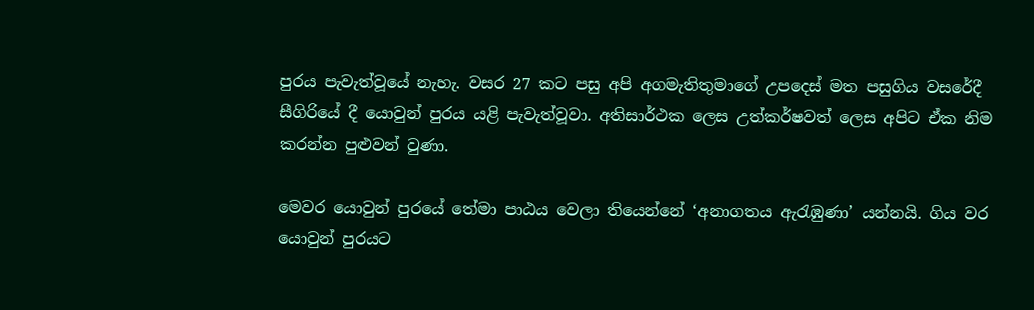පුරය පැවැත්වූයේ නැහැ. වසර 27 කට පසු අපි අගමැතිතුමාගේ උපදෙස් මත පසුගිය වසරේදී සීගිරියේ දී යොවුන් පුරය යළි පැවැත්වූවා. අතිසාර්ථක ලෙස උත්කර්ෂවත් ලෙස අපිට ඒක නිම කරන්න පුළුවන් වුණා.

මෙවර යොවුන් පුරයේ තේමා පාඨය වෙලා තියෙන්නේ ‘අනාගතය ඇරැඹුණා’ යන්නයි. ගිය වර යොවුන් පුරයට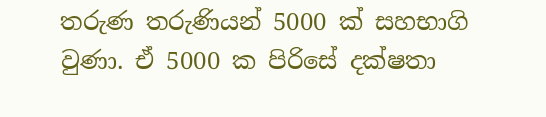තරුණ තරුණියන් 5000 ක් සහභාගි වුණා. ඒ 5000 ක පිරිසේ දක්ෂතා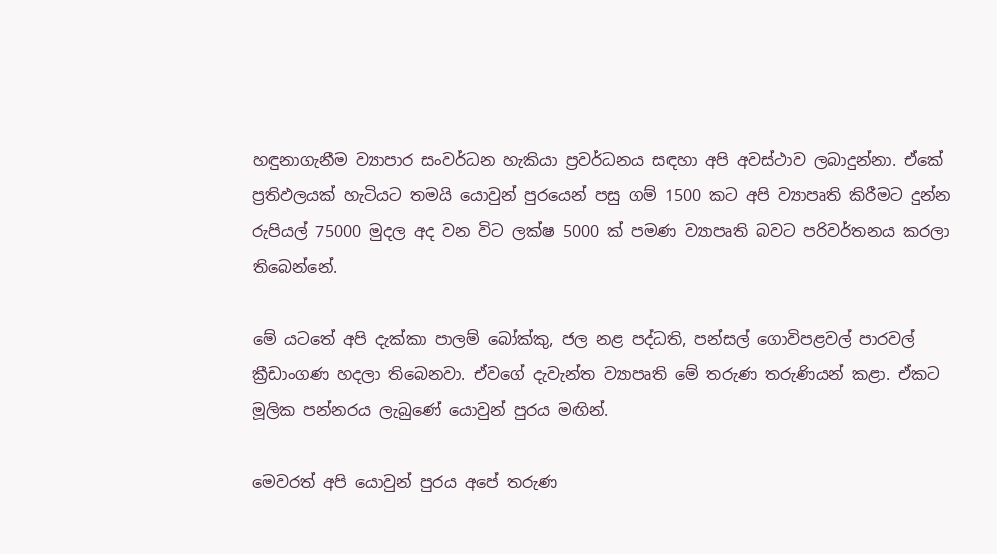හඳුනාගැනීම ව්‍යාපාර සංවර්ධන හැකියා ප්‍රවර්ධනය සඳහා අපි අවස්ථාව ලබාදුන්නා. ඒකේ ප්‍රතිඵලයක් හැටියට තමයි යොවුන් පුරයෙන් පසු ගම් 1500 කට අපි ව්‍යාපෘති කිරීමට දුන්න රුපියල් 75000 මුදල අද වන විට ලක්ෂ 5000 ක් පමණ ව්‍යාපෘති බවට පරිවර්තනය කරලා තිබෙන්නේ.

මේ යටතේ අපි දැක්කා පාලම් බෝක්කු, ජල නළ පද්ධති, පන්සල් ගොවිපළවල් පාරවල් ක්‍රීඩාංගණ හදලා තිබෙනවා. ඒවගේ දැවැන්ත ව්‍යාපෘති මේ තරුණ තරුණියන් කළා. ඒකට මූලික පන්නරය ලැබුණේ යොවුන් පුරය මඟින්.

මෙවරත් අපි යොවුන් පුරය අපේ තරුණ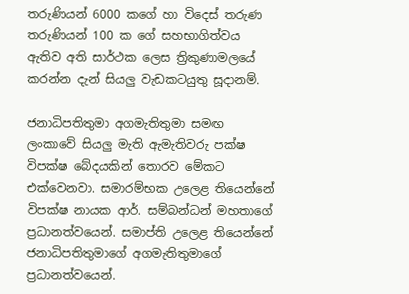තරුණියන් 6000 කගේ හා විදෙස් තරුණ තරුණියන් 100 ක ගේ සහභාගිත්වය ඇතිව අති සාර්ථක ලෙස ත්‍රිකුණාමලයේ කරන්න දැන් සියලු වැඩකටයුතු සූදානම්.

ජනාධිපතිතුමා අගමැතිතුමා සමඟ ලංකාවේ සියලු මැති ඇමැතිවරු පක්ෂ විපක්ෂ බේදයකින් තොරව මේකට එක්වෙනවා. සමාරම්භක උලෙළ තියෙන්නේ විපක්ෂ නායක ආර්. සම්බන්ධන් මහතාගේ ප්‍රධානත්වයෙන්. සමාප්ති උලෙළ තියෙන්නේ ජනාධිපතිතුමාගේ අගමැතිතුමාගේ ප්‍රධානත්වයෙන්.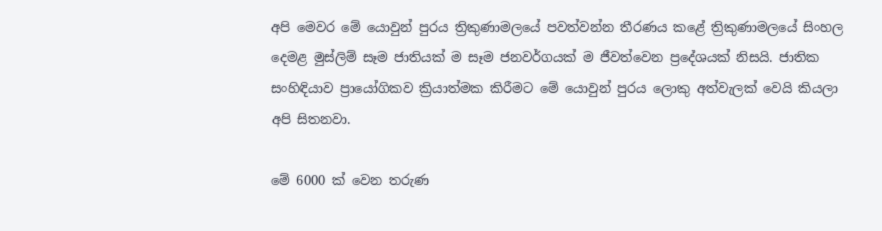අපි ‍මෙවර මේ යොවුන් පුරය ත්‍රිකුණාමලයේ පවත්වන්න ‍තීරණය කළේ ත්‍රිකුණාමලයේ සිංහල දෙමළ මුස්ලිම් සෑම ජාතියක් ම සෑම ජනවර්ගයක් ම ජීවත්වෙන ප්‍රදේශයක් නිසයි. ජාතික සංහිඳියාව ප්‍රායෝගිකව ක්‍රියාත්මක කිරීමට මේ යොවුන් පුරය ලොකු අත්වැලක් වෙයි කියලා අපි සිතනවා.

මේ 6000 ක් වෙන තරුණ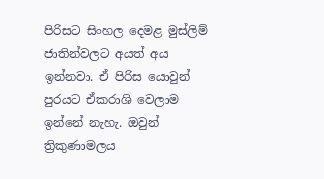පිරිසට සිංහල දෙමළ මුස්ලිම් ජාතින්වලට අයත් අය ඉන්නවා. ඒ පිරිස යොවුන් පුරයට ඒකරාශි වෙලාම ඉන්නේ නැහැ. ඔවුන් ත්‍රිකුණාමලය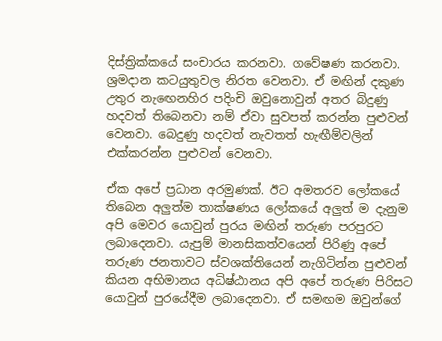දිස්ත්‍රික්කයේ සංචාරය කරනවා. ගවේෂණ කරනවා. ශ්‍රමදාන කටයුතුවල නිරත වෙනවා. ඒ මඟින් දකුණ උතුර නැඟෙනහිර පදිංචි ඔවුනොවුන් අතර බිදුණු හදවත් තිබෙනවා නම් ඒවා සුවපත් කරන්න පුළුවන් වෙනවා. බෙදුණු හදවත් නැවතත් හැඟීම්වලින් එක්කරන්න පුළුවන් වෙනවා.

ඒක අපේ ප්‍රධාන අරමුණක්. ඊට අමතරව ලෝකයේ තිබෙන අලුත්ම තාක්ෂණය ලෝකයේ අලුත් ම දැනුම අපි මෙවර යොවුන් පුරය මඟින් තරුණ පරපුරට ලබාදෙනවා. යැපුම් මානසිකත්වයෙන් පිරිණු අපේ තරුණ ජනතාවට ස්වශක්තියෙන් නැගිටින්න පුළුවන් කියන අභිමානය අධිෂ්ඨානය අපි අපේ තරුණ පිරිසට යොවුන් පුරයේදීම ලබාදෙනවා. ඒ සමඟම ඔවුන්ගේ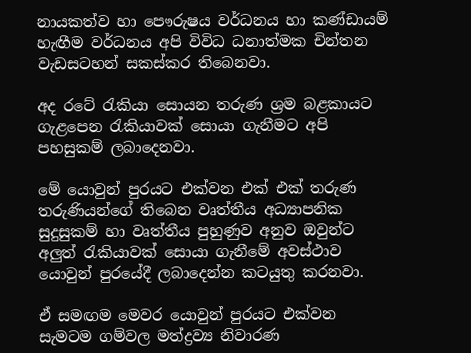නායකත්ව හා පෞරුෂය වර්ධනය හා කණ්ඩායම් හැඟීම වර්ධනය අපි විවිධ ධනාත්මක චින්තන වැඩසටහන් සකස්කර තිබෙනවා.

අද රටේ රැකියා සොයන තරුණ ශ්‍රම බළකායට ගැළපෙන රැකියාවක් සොයා ගැනීමට අපි පහසුකම් ලබාදෙනවා.

මේ යොවුන් පුරයට එක්වන එක් එක් තරුණ තරුණියන්ගේ තිබෙන වෘත්තීය අධ්‍යාපනික සුදුසුකම් හා වෘත්තීය පුහුණුව අනුව ඔවුන්ට අලුත් රැකියාවක් සොයා ගැනීමේ අවස්ථාව යොවුන් පුරයේදී ලබාදෙන්න කටයුතු කරනවා.

ඒ සමඟම මෙවර යොවුන් පුරයට එක්වන සැමටම ගම්වල මත්ද්‍රව්‍ය නිවාරණ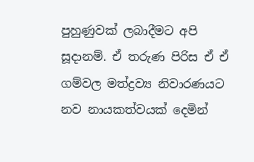පුහුණුවක් ලබාදීමට අපි සූදානම්. ඒ තරුණ පිරිස ඒ ඒ ගම්වල මත්ද්‍රව්‍ය නිවාරණයට නව නායකත්වයක් දෙමින්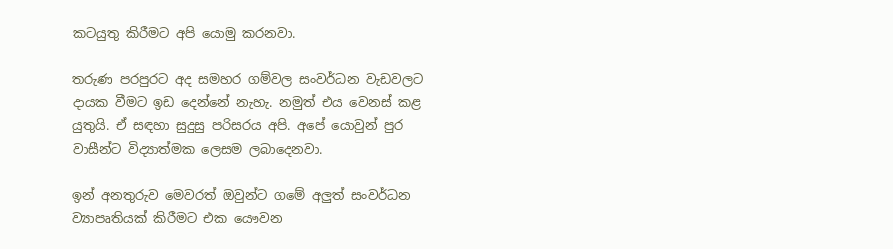කටයුතු කිරීමට අපි යොමු කරනවා.

තරුණ පරපුරට අද සමහර ගම්වල සංවර්ධන වැඩවලට දායක වීමට ඉඩ දෙන්නේ නැහැ. නමුත් එය වෙනස් කළ යුතුයි. ඒ සඳහා සුදුසු පරිසරය අපි. අපේ යොවුන් පුර වාසීන්ට විද්‍යාත්මක ලෙසම ලබාදෙනවා.

ඉන් අනතුරුව මෙවරත් ඔවුන්ට ‍ගමේ අලුත් සංවර්ධන ව්‍යාපෘතියක් කිරීමට එක යෞවන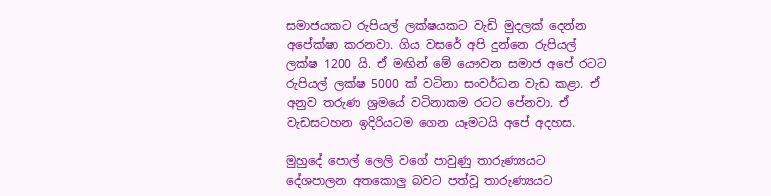සමාජයකට රුපියල් ලක්ෂයකට වැඩි මුදලක් දෙන්න අපේක්ෂා කරනවා. ගිය වසරේ අපි දුන්නෙ රුපියල් ලක්ෂ 1200 යි. ඒ මඟින් මේ යෞවන සමාජ අපේ රටට රුපියල් ලක්ෂ 5000 ක් වටිනා සංවර්ධන වැඩ කළා. ඒ අනුව තරුණ ශ්‍රමයේ වටිනාකම රටට පේනවා. ඒ වැඩසටහන ඉදිරියටම ගෙන යෑමටයි අපේ අදහස.

මුහුදේ පොල් ලෙලි වගේ පාවුණු තාරුණ්‍යයට දේශපාලන අතකොලු බවට පත්වූ තාරුණ්‍යයට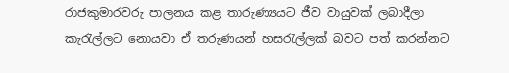රාජකුමාරවරු පාලනය කළ තාරුණ්‍යයට ජීව වායුවක් ලබාදීලා කැරැල්ලට නොයවා ඒ තරුණයන් හසරැල්ලක් බවට පත් කරන්නට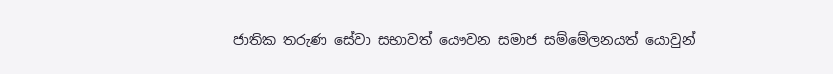ජාතික තරුණ සේවා සභාවත් යෞවන සමාජ සම්මේලනයත් යොවුන්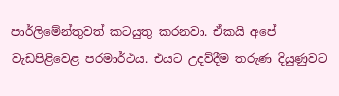පාර්ලිමේන්තුවත් කටයුතු කරනවා. ඒකයි අපේ වැඩපිළිවෙළ පරමාර්ථය. එයට උදව්දීම තරුණ දියුණුවට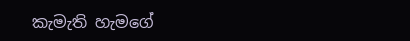කැමැති හැමගේ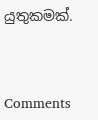යුතුකමක්.



Comments